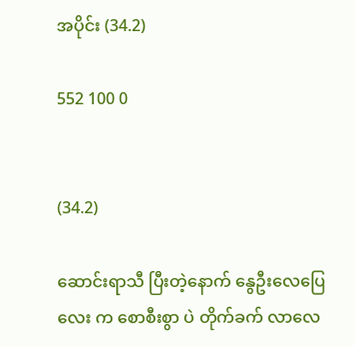အပိုင်း (34.2)

552 100 0


(34.2)

ဆောင်းရာသီ ပြီးတဲ့နောက် နွေဦးလေပြေ လေး က စောစီးစွာ ပဲ တိုက်ခက် လာလေ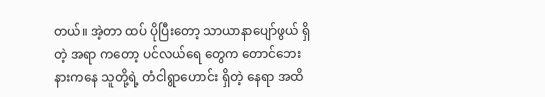တယ်။ အဲ့တာ ထပ် ပိုပြီးတော့ သာယာနာပျော်ဖွယ် ရှိတဲ့ အရာ ကတော့ ပင်လယ်ရေ တွေက တောင်ဘေး နားကနေ သူတို့ရဲ့ တံငါရွာဟောင်း ရှိတဲ့ နေရာ အထိ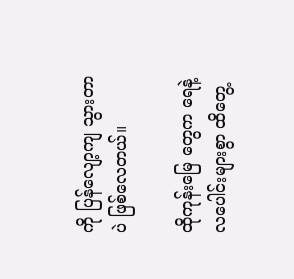ကို ပြန်လျော့ကျ သွားတာ ပဲ ဖြစ်လေတယ်။

ထိုကုန်းမြေ တွေက ရေနဲ့ လပေါင်းများစွာ ထိတွေ့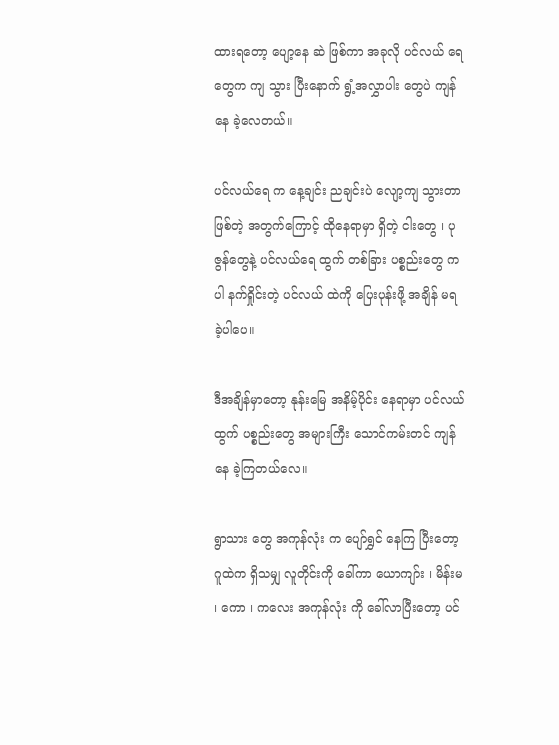ထားရတော့ ပျော့နေ ဆဲ ဖြစ်ကာ အခုလို ပင်လယ် ရေတွေက ကျ သွား ပြီးနောက် ရွံ့အလွှာပါး တွေပဲ ကျန်နေ ခဲ့လေတယ်။

ပင်လယ်ရေ က နေ့ချင်း ညချင်းပဲ လျော့ကျ သွားတာ ဖြစ်တဲ့ အတွက်ကြောင့် ထိုနေရာမှာ ရှိတဲ့ ငါးတွေ ၊ ပုဇွန်တွေနဲ့ ပင်လယ်ရေ ထွက် တစ်ခြား ပစ္စည်းတွေ ကပါ နက်ရှိုင်းတဲ့ ပင်လယ် ထဲကို ပြေးပုန်းဖို့ အချိန် မရ ခဲ့ပါပေ။

ဒီအချိန်မှာတော့ နုန်းမြေ အနိမ့်ပိုင်း နေရာမှာ ပင်လယ်ထွက် ပစ္စည်းတွေ အများကြီး သောင်ကမ်းတင် ကျန်နေ ခဲ့ကြတယ်လေ။

ရွာသား တွေ အကုန်လုံး က ပျော်ရွှင် နေကြ ပြီးတော့ ဂူထဲက ရှိသမျှ လူတိုင်းကို ခေါ်ကာ ယောကျာ်း ၊ မိန်းမ ၊ ကော ၊ ကလေး အကုန်လုံး ကို ခေါ်လာပြီးတော့ ပင်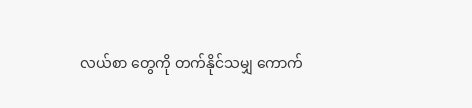လယ်စာ တွေကို တက်နိုင်သမျှ ကောက်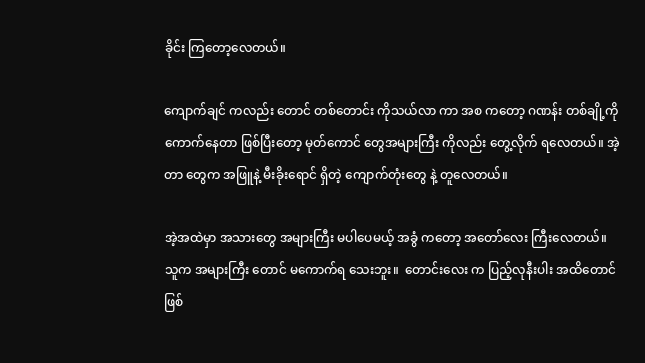ခိုင်း ကြတော့လေတယ်။

ကျောက်ချင် ကလည်း တောင် တစ်တောင်း ကိုသယ်လာ ကာ အစ ကတော့ ဂဏန်း တစ်ချို့ကို ကောက်နေတာ ဖြစ်ပြီးတော့ မုတ်ကောင် တွေအများကြီး ကိုလည်း တွေ့လိုက် ရလေတယ်။ အဲ့တာ တွေက အဖြူနဲ့ မီးခိုးရောင် ရှိတဲ့ ကျောက်တုံးတွေ နဲ့ တူလေတယ်။

အဲ့အထဲမှာ အသားတွေ အများကြီး မပါပေမယ့် အခွံ ကတော့ အတော်လေး ကြီးလေတယ်။ သူက အများကြီး တောင် မကောက်ရ သေးဘူး။  တောင်းလေး က ပြည့်လုနီးပါး အထိတောင် ဖြစ်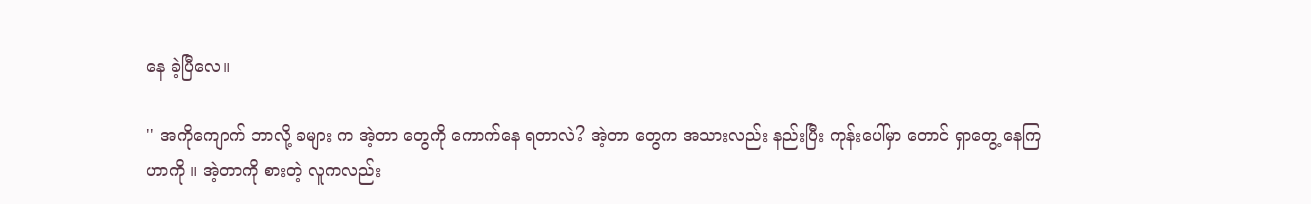နေ ခဲ့ပြီလေ။

'' အကိုကျောက် ဘာလို့ ခများ က အဲ့တာ တွေကို ကောက်နေ ရတာလဲ? အဲ့တာ တွေက အသားလည်း နည်းပြီး ကုန်းပေါ်မှာ တောင် ရှာတွေ့ နေကြ ဟာကို ။ အဲ့တာကို စားတဲ့ လူကလည်း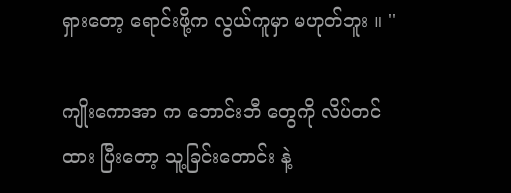ရှားတော့ ရောင်းဖို့က လွယ်ကူမှာ မဟုတ်ဘူး ။ ''

ကျိုးကောအာ က ဘောင်းဘီ တွေကို လိပ်တင်ထား ပြီးတော့ သူ့ခြင်းတောင်း နဲ့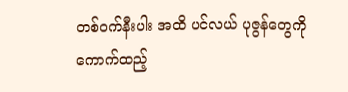တစ်ဝက်နီးပါး အထိ ပင်လယ် ပုဇွန်တွေကို ကောက်ထည့်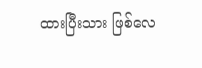ထားပြီးသား ဖြစ်လေ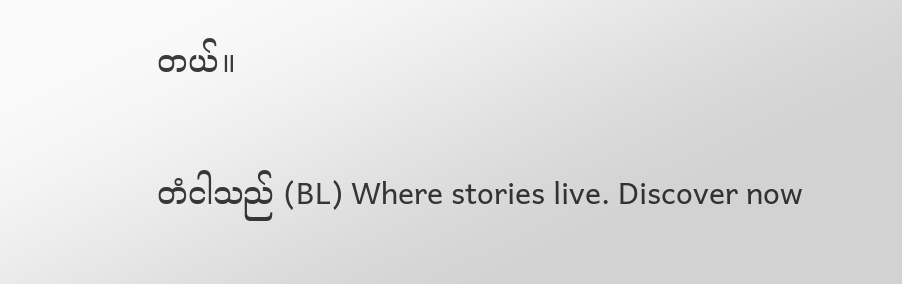တယ်။

တံငါသည် (BL) Where stories live. Discover now